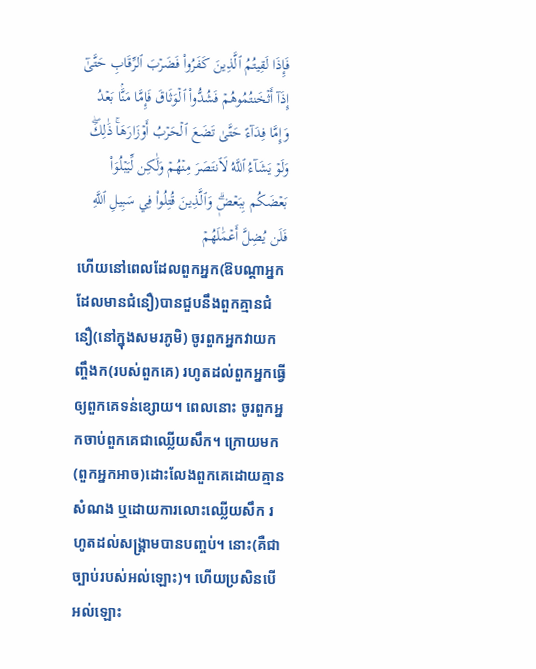فَإِذَا لَقِيتُمُ ٱلَّذِينَ كَفَرُواْ فَضَرۡبَ ٱلرِّقَابِ حَتَّىٰٓ إِذَآ أَثۡخَنتُمُوهُمۡ فَشُدُّواْ ٱلۡوَثَاقَ فَإِمَّا مَنَّۢا بَعۡدُ وَإِمَّا فِدَآءً حَتَّىٰ تَضَعَ ٱلۡحَرۡبُ أَوۡزَارَهَاۚ ذَٰلِكَۖ وَلَوۡ يَشَآءُ ٱللَّهُ لَٱنتَصَرَ مِنۡهُمۡ وَلَٰكِن لِّيَبۡلُوَاْ بَعۡضَكُم بِبَعۡضٖۗ وَٱلَّذِينَ قُتِلُواْ فِي سَبِيلِ ٱللَّهِ فَلَن يُضِلَّ أَعۡمَٰلَهُمۡ
ហើយនៅពេលដែលពួកអ្នក(ឱបណ្តាអ្នកដែលមានជំនឿ)បានជួបនឹងពួកគ្មានជំនឿ(នៅក្នុងសមរភូមិ) ចូរពួកអ្នកវាយកញ្ចឹងក(របស់ពួកគេ) រហូតដល់ពួកអ្នកធ្វើឲ្យពួកគេទន់ខ្សោយ។ ពេលនោះ ចូរពួកអ្នកចាប់ពួកគេជាឈ្លើយសឹក។ ក្រោយមក (ពួកអ្នកអាច)ដោះលែងពួកគេដោយគ្មានសំណង ឬដោយការលោះឈ្លើយសឹក រហូតដល់សង្គ្រាមបានបញ្ចប់។ នោះ(គឺជាច្បាប់របស់អល់ឡោះ)។ ហើយប្រសិនបើអល់ឡោះ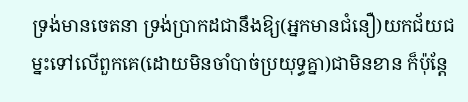ទ្រង់មានចេតនា ទ្រង់ប្រាកដជានឹងឱ្យ(អ្នកមានជំនឿ)យកជ័យជម្នះទៅលើពួកគេ(ដោយមិនចាំបាច់ប្រយុទ្ធគ្នា)ជាមិនខាន ក៏ប៉ុន្តែ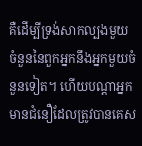គឺដើម្បីទ្រង់សាកល្បងមួយចំនួននៃពួកអ្នកនឹងអ្នកមួយចំនួនទៀត។ ហើយបណ្តាអ្នកមានជំនឿដែលត្រូវបានគេស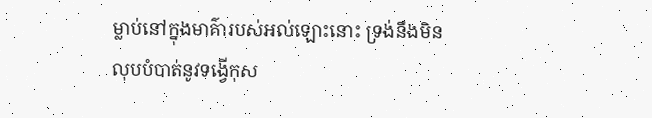ម្លាប់នៅក្នុងមាគ៌ារបស់អល់ឡោះនោះ ទ្រង់នឹងមិនលុបបំបាត់នូវទង្វើកុស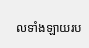លទាំងឡាយរប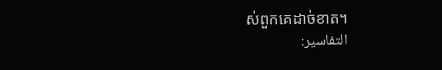ស់ពួកគេដាច់ខាត។
التفاسير: